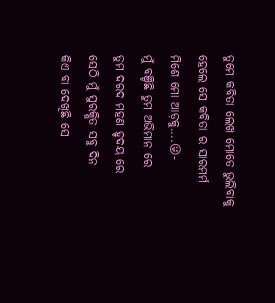ତୁମେ କବିତା ଲେଖ ମୋତେ ଭୁଲିବାକୁ
ହେଲେ ସେ କବିତା ର ସାରମର୍ମ
ମିଶେ ମୋ ଆଡ଼କୁ....😜-
ମୁଁ ବଞ୍ଚିଛି ତୁମ ଅଭିମାନ ରେ
ତୁମ ଦରଦ ମହଣ ହୃଦୟ ରେ
ସେଠି ମୁଁ ସୁରକ୍ଷିତ ସବୁ ଦିନ
କିଏ ବା ଦେଖିଛି ସେ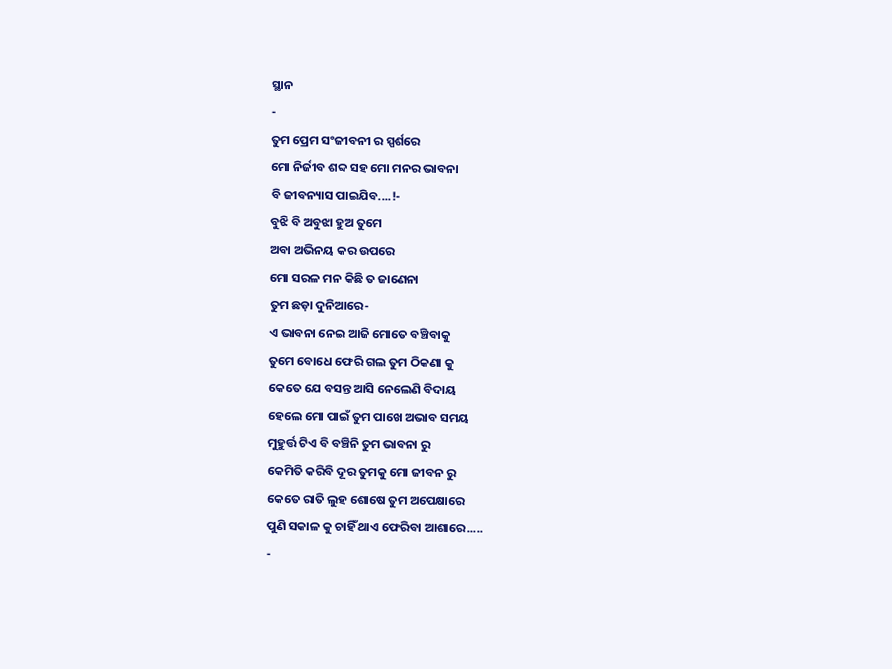ସ୍ଥାନ
-
ତୁମ ପ୍ରେମ ସଂଜୀବନୀ ର ସ୍ପର୍ଶରେ
ମୋ ନିର୍ଜୀବ ଶବ୍ଦ ସହ ମୋ ମନର ଭାବନା
ବି ଜୀବନ୍ୟାସ ପାଇଯିବ....!-
ବୁଝି ବି ଅବୁଝା ହୁଅ ତୁମେ
ଅବା ଅଭିନୟ କର ଉପରେ
ମୋ ସରଳ ମନ କିଛି ତ ଜାଣେନା
ତୁମ ଛଡ଼ା ଦୁନିଆରେ-
ଏ ଭାବନା ନେଇ ଆଜି ମୋତେ ବଞ୍ଚିବାକୁ
ତୁମେ ବୋଧେ ଫେରି ଗଲ ତୁମ ଠିକଣା କୁ
କେତେ ଯେ ବସନ୍ତ ଆସି ନେଲେଣି ବିଦାୟ
ହେଲେ ମୋ ପାଇଁ ତୁମ ପାଖେ ଅଭାବ ସମୟ
ମୁହୁର୍ତ୍ତ ଟିଏ ବି ବଞ୍ଚିନି ତୁମ ଭାବନା ରୁ
କେମିତି କରିବି ଦୂର ତୁମକୁ ମୋ ଜୀବନ ରୁ
କେତେ ରାତି ଲୁହ ଶୋଷେ ତୁମ ଅପେକ୍ଷାରେ
ପୁଣି ସକାଳ କୁ ଚାହିଁ ଥାଏ ଫେରିବା ଆଶାରେ.....
-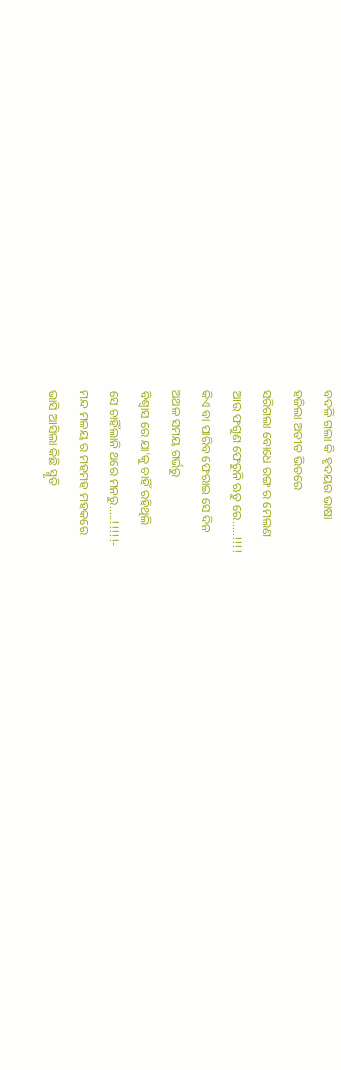ବଦଳି ଗଲା କି ହୃଦୟର ଭାଷା
ହଜିଲା ଅତୀତ ଭିତରେ
ସରିଗଲା ବୋଧେ ରଙ୍ଗ ର ମେଲଣ
ଆଉ ଫଗୁଣ ଫେରୁନି ଋତୁ ରେ.....!!!!
କିଏ ବା ପାରିବ ଫେରାଇ ସେ ଦିନ
ଅଥଳ ସମୟ ଗର୍ଭରୁ
ବିଶ୍ବାସ ରେ ଯା'କୁ ଚାହିଁ ରହିଥିଲି
ସେ ଚାହିଁଲାନି ଥରେ ମନରୁ.....!!!!!-
ମନ୍ଦ ମଳୟ ର ମହମହ ମହକରେ
ଭାସି ଆସିଲା କିଛି ସ୍ମୃତି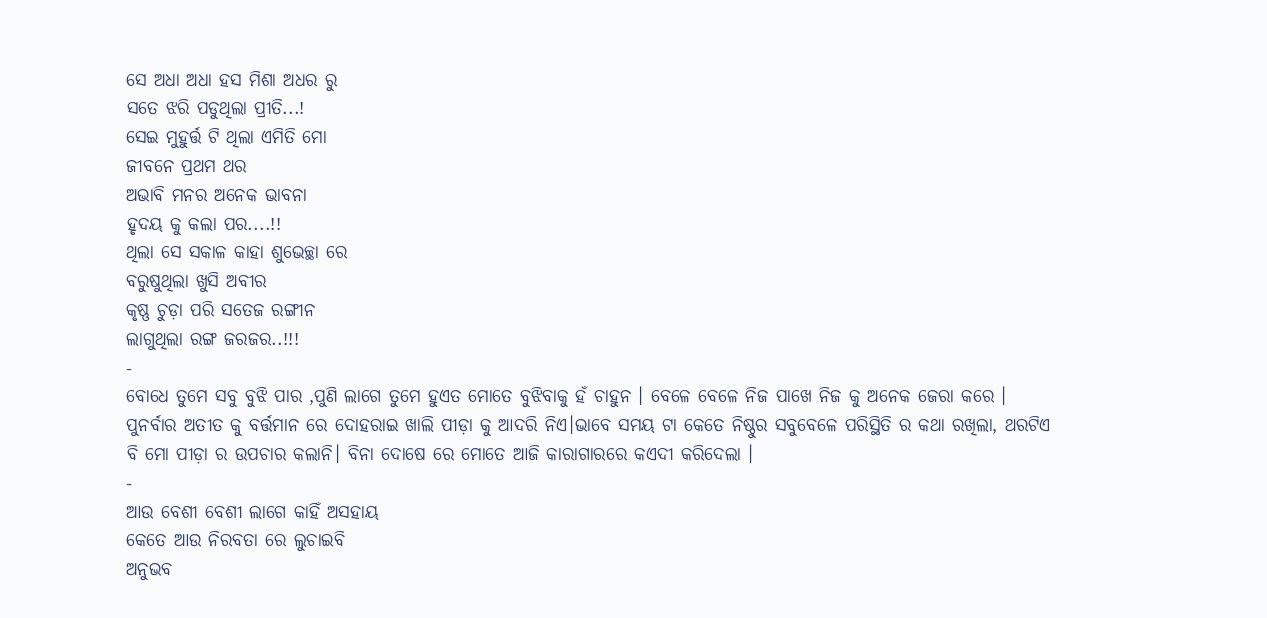ସେ ଅଧା ଅଧା ହସ ମିଶା ଅଧର ରୁ
ସତେ ଝରି ପଡୁଥିଲା ପ୍ରୀତି...!
ସେଇ ମୁହୁର୍ତ୍ତ ଟି ଥିଲା ଏମିତି ମୋ
ଜୀବନେ ପ୍ରଥମ ଥର
ଅଭାବି ମନର ଅନେକ ଭାବନା
ହୃଦୟ କୁ କଲା ପର....!!
ଥିଲା ସେ ସକାଳ କାହା ଶୁଭେଚ୍ଛା ରେ
ବରୁଷୁଥିଲା ଖୁସି ଅବୀର
କୃଷ୍ଣ ଚୁଡ଼ା ପରି ସତେଜ ରଙ୍ଗୀନ
ଲାଗୁଥିଲା ରଙ୍ଗ ଜରଜର..!!!
-
ବୋଧେ ତୁମେ ସବୁ ବୁଝି ପାର ,ପୁଣି ଲାଗେ ତୁମେ ହୁଏତ ମୋତେ ବୁଝିବାକୁ ହଁ ଚାହୁନ । ବେଳେ ବେଳେ ନିଜ ପାଖେ ନିଜ କୁ ଅନେକ ଜେରା କରେ । ପୁନର୍ବାର ଅତୀତ କୁ ବର୍ତ୍ତମାନ ରେ ଦୋହରାଇ ଖାଲି ପୀଡ଼ା କୁ ଆଦରି ନିଏ।ଭାବେ ସମୟ ଟା କେତେ ନିଷ୍ଠୁର ସବୁବେଳେ ପରିସ୍ଥିତି ର କଥା ରଖିଲା, ଥରଟିଏ ବି ମୋ ପୀଡ଼ା ର ଉପଚାର କଲାନି। ବିନା ଦୋଷେ ରେ ମୋତେ ଆଜି କାରାଗାରରେ କଏଦୀ କରିଦେଲା ।
-
ଆଉ ବେଶୀ ବେଶୀ ଲାଗେ କାହିଁ ଅସହାୟ
କେତେ ଆଉ ନିରବତା ରେ ଲୁଚାଇବି
ଅନୁଭବ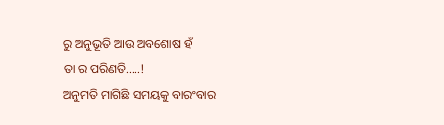ରୁ ଅନୁଭୂତି ଆଉ ଅବଶୋଷ ହଁ
ତା ର ପରିଣତି.....!
ଅନୁମତି ମାଗିଛି ସମୟକୁ ବାରଂବାର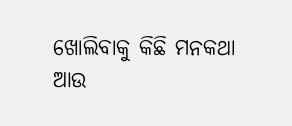ଖୋଲିବାକୁ କିଛି ମନକଥା
ଆଉ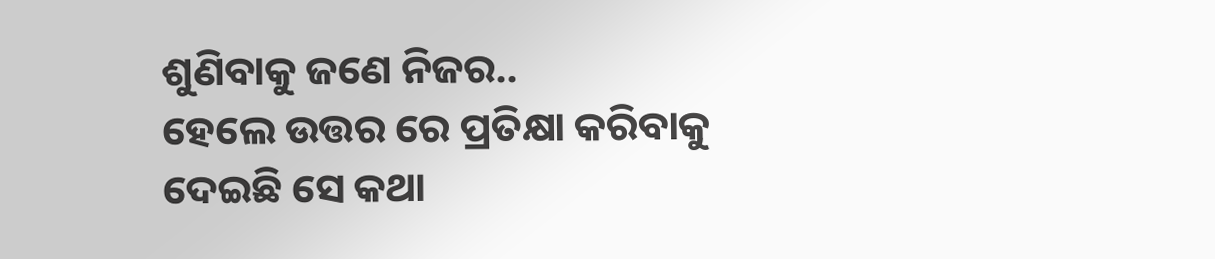ଶୁଣିବାକୁ ଜଣେ ନିଜର..
ହେଲେ ଉତ୍ତର ରେ ପ୍ରତିକ୍ଷା କରିବାକୁ
ଦେଇଛି ସେ କଥା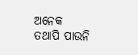ଅନେକ
ତଥାପି ପାଉନି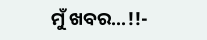ମୁଁ ଖବର...!!-